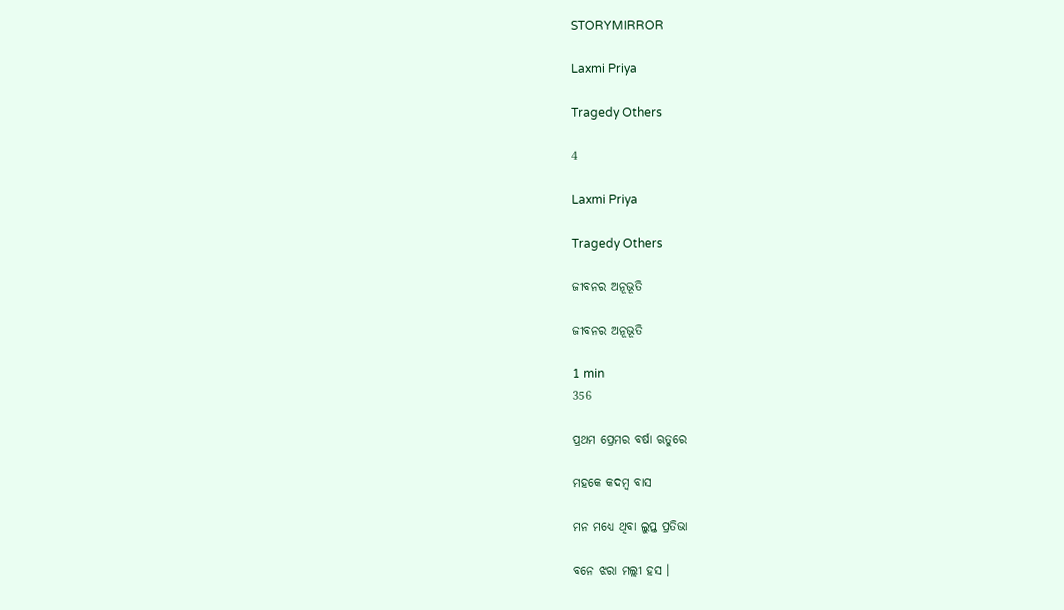STORYMIRROR

Laxmi Priya

Tragedy Others

4

Laxmi Priya

Tragedy Others

ଜୀବନର ଅନୂଭୂତି

ଜୀବନର ଅନୂଭୂତି

1 min
356

ପ୍ରଥମ ପ୍ରେମର ବର୍ଷା ଋତୁରେ

ମହକେ କଦମ୍ବ ବାସ

ମନ ମଧ୍ୟେ ଥିବା ଲୁପ୍ତ ପ୍ରତିଭା

ବନେ ଝରା ମଲ୍ଲୀ ହସ ।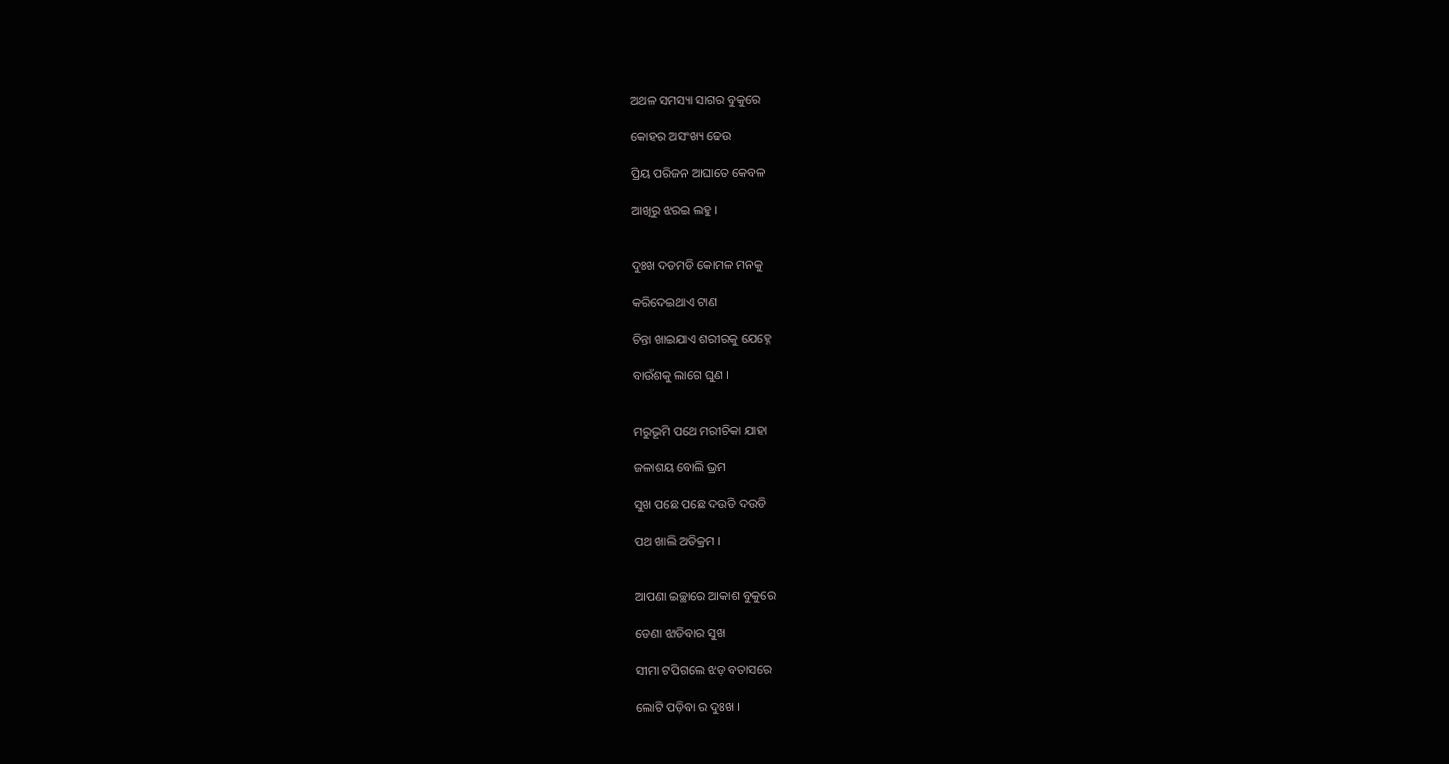ଅଥଳ ସମସ୍ୟା ସାଗର ବୁକୁରେ

କୋହର ଅସଂଖ୍ୟ ଢେଉ

ପ୍ରିୟ ପରିଜନ ଆଘାତେ କେବଳ

ଆଖିରୁ ଝରଇ ଲହୁ ।


ଦୁଃଖ ଦଡମଡି କୋମଳ ମନକୁ

କରିଦେଇଥାଏ ଟାଣ

ଚିନ୍ତା ଖାଇଯାଏ ଶରୀରକୁ ଯେହ୍ନେ

ବାଉଁଶକୁ ଲାଗେ ଘୁଣ ।


ମରୁଭୂମି ପଥେ ମରୀଚିକା ଯାହା

ଜଳାଶୟ ବୋଲି ଭ୍ରମ

ସୁଖ ପଛେ ପଛେ ଦଉଡି ଦଉଡି

ପଥ ଖାଲି ଅତିକ୍ରମ ।


ଆପଣା ଇଚ୍ଛାରେ ଆକାଶ ବୁକୁରେ

ଡେଣା ଝାଡିବାର ସୁଖ

ସୀମା ଟପିଗଲେ ଝଡ଼ ବତାସରେ

ଲୋଟି ପଡ଼ିବା ର ଦୁଃଖ ।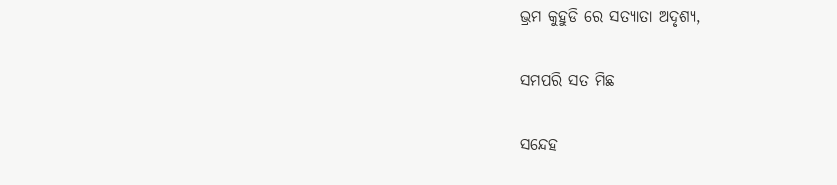ଭ୍ରମ କୁହୁଡି ରେ ସତ୍ୟାତା ଅଦୃଶ୍ୟ,

ସମପରି ସତ ମିଛ

ସନ୍ଦେହ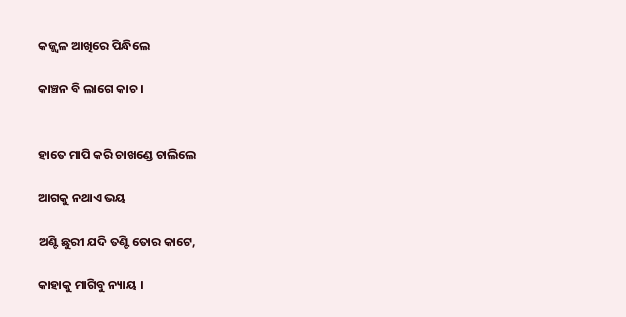କଜ୍ଜ୍ୱଳ ଆଖିରେ ପିନ୍ଧିଲେ

କାଞ୍ଚନ ବି ଲାଗେ କାଚ ।


ହାତେ ମାପି କରି ଚାଖଣ୍ଡେ ଚାଲିଲେ

ଆଗକୁ ନଥାଏ ଭୟ

ଅଣ୍ଟି ଛୁରୀ ଯଦି ତଣ୍ଟି ତୋର କାଟେ,

କାହାକୁ ମାଗିବୁ ନ୍ୟାୟ ।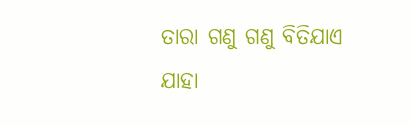ତାରା ଗଣୁ ଗଣୁ ବିତିଯାଏ ଯାହା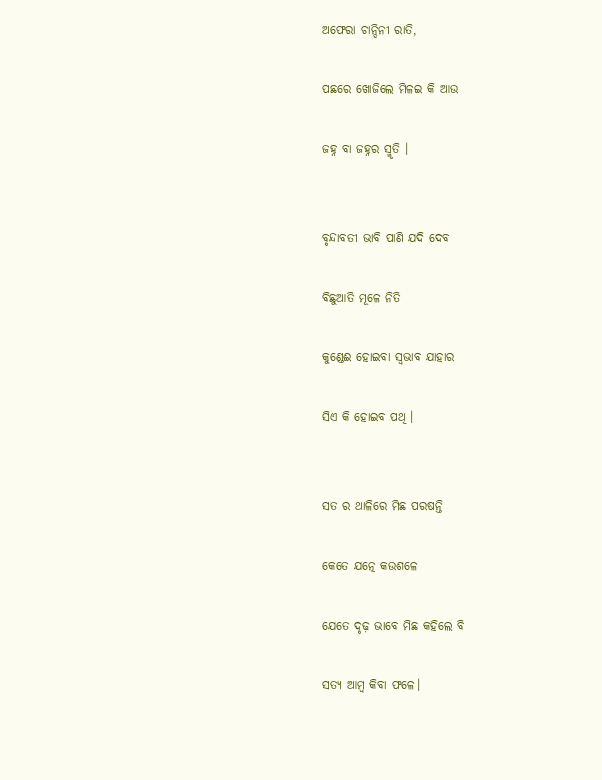ଅଫେରା ଚାନ୍ଦିନୀ ରାତି,

ପଛରେ ଖୋଜିଲେ ମିଳଇ କି ଆଉ

ଜହ୍ନ ବା ଜହ୍ନର ସ୍ମୃତି ।


ବୃନ୍ଦାବତୀ ଭାବି ପାଣି ଯଦି ଦେବ

ବିଛୁଆତି ମୂଳେ ନିତି

କୁଣ୍ଡେଈ ହୋଇବା ସ୍ୱଭାବ ଯାହାର

ସିଏ କି ହୋଇବ ପଥି ।


ସତ ର ଥାଳିରେ ମିଛ ପରଷନ୍ତି

କେତେ ଯତ୍ନେ କଉଶଳେ

ଯେତେ ଦୃଢ଼ ଭାବେ ମିଛ କହିଲେ ବି

ସତ୍ୟ ଆମ୍ବ କିବା ଫଳେ।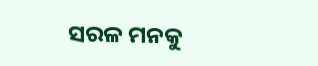ସରଳ ମନକୁ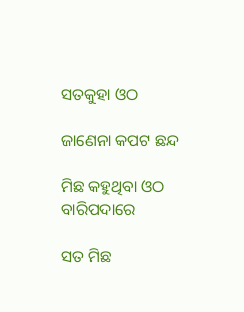ସତକୁହା ଓଠ

ଜାଣେନା କପଟ ଛନ୍ଦ

ମିଛ କହୁଥିବା ଓଠ ବାରିପଦାରେ

ସତ ମିଛ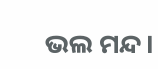ଭଲ ମନ୍ଦ।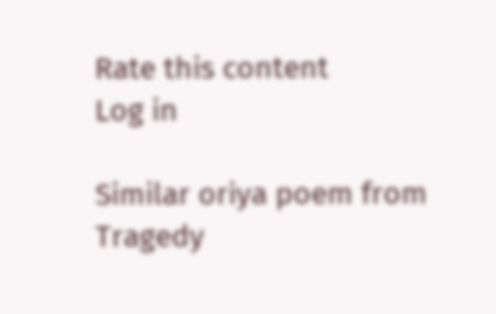Rate this content
Log in

Similar oriya poem from Tragedy